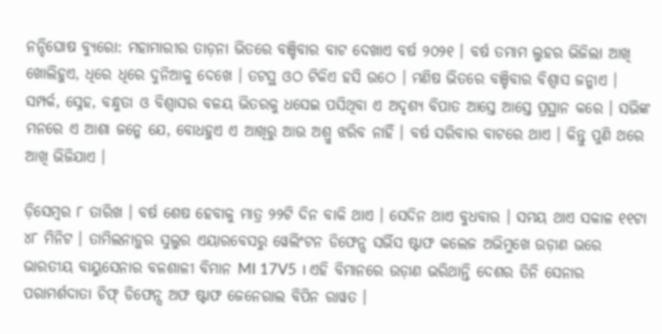ନନ୍ଦିଘୋଷ ବ୍ୟୁରୋ: ମହାମାରୀର ତାଡ଼ନା ଭିତରେ ବଞ୍ଚିବାର ବାଟ ଦେଖାଏ ବର୍ଷ ୨୦୨୧ । ବର୍ଷ ତମାମ ଲୁହର ଭିଜିଲା ଆଖି ଖୋଲିହୁଏ, ଧିରେ ଧିରେ ଦୁନିଆକୁ ଦେଖେ । ତଟସ୍ଥ ଓଠ ଟିକିଏ ହସି ଉଠେ । ମଣିଷ ଭିତରେ ବଞ୍ଚିବାର ବିଶ୍ୱାସ ଜନ୍ମାଏ । ସମ୍ପର୍କ, ସ୍ନେହ, ବନ୍ଧୁତା ଓ ବିଶ୍ୱାସର ବଳୟ ଭିତରକୁ ଧସେଇ ପସିଥିବା ଏ ଅଦୃଶ୍ୟ ବିପାତ ଆସ୍ତେ ଆସ୍ତେ ପ୍ରସ୍ଥାନ କରେ । ସଭିଙ୍କ ମନରେ ଏ ଆଶା ଜନ୍ମେ ଯେ, ବୋଧହୁଏ ଏ ଆଖିରୁ ଆଉ ଅଶ୍ରୁ ଝରିବ ନାହିଁ । ବର୍ଷ ସରିବାର ବାଟରେ ଥାଏ । କିନ୍ତୁ ପୁଣି ଥରେ ଆଖି ଭିଜିଯାଏ ।

ଡ଼ିସେମ୍ବର ୮ ତାରିଖ । ବର୍ଷ ଶେଷ ହେବାକୁ ମାତ୍ର ୨୨ଟି ଦିନ ବାକି ଥାଏ । ସେଦିନ ଥାଏ ବୁଧବାର । ସମୟ ଥାଏ ସକାଳ ୧୧ଟା ୪୮ ମିନିଟ । ତାମିଲନାଡ଼ୁର ସୁଲୁର ଏୟାରବେସରୁ ୱେଲିଂଟନ ଡିଫେନ୍ସ ସର୍ଭିସ ଷ୍ଟାଫ କଲେଜ ଅଭିମୁଖେ ଉଡ଼ାଣ ଭରେ ଭାରତୀୟ ବାୟୁସେନାର ବଳଶାଳୀ ବିମାନ MI 17V5 । ଏହି ବିମାନରେ ଉଡ଼ାଣ ଭରିଥାନ୍ତି ଦେଶର ତିନି ସେନାର ପରାମର୍ଶଦାତା ଚିଫ୍ ଡିଫେନ୍ସ ଅଫ ଷ୍ଟାଫ ଜେନେରାଲ ବିପିନ ରାୱତ ।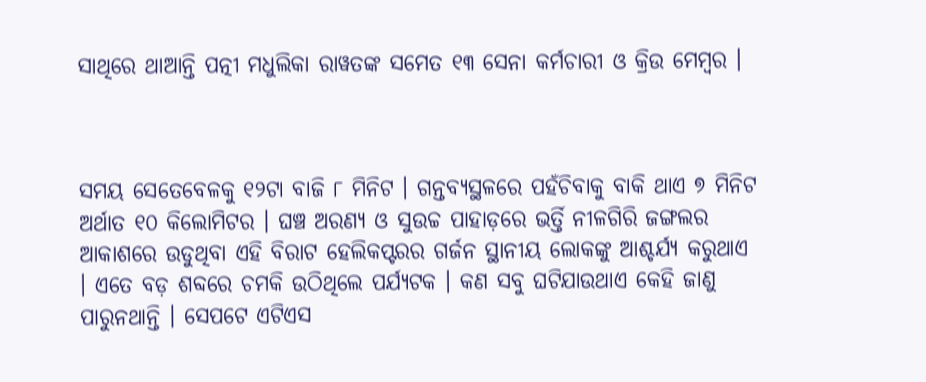ସାଥିରେ ଥାଆନ୍ତି ପତ୍ନୀ ମଧୁଲିକା ରାୱତଙ୍କ ସମେତ ୧୩ ସେନା କର୍ମଚାରୀ ଓ କ୍ରିଉ ମେମ୍ବର ।



ସମୟ ସେତେବେଳକୁ ୧୨ଟା ବାଜି ୮ ମିନିଟ । ଗନ୍ତବ୍ୟସ୍ଥଳରେ ପହଁଚିବାକୁ ବାକି ଥାଏ ୭ ମିନିଟ ଅର୍ଥାତ ୧୦ କିଲୋମିଟର । ଘଞ୍ଚ ଅରଣ୍ୟ ଓ ସୁଉଚ୍ଚ ପାହାଡ଼ରେ ଭର୍ତ୍ତି ନୀଳଗିରି ଜଙ୍ଗଲର ଆକାଶରେ ଉଡୁଥିବା ଏହି ବିରାଟ ହେଲିକପ୍ଟରର ଗର୍ଜନ ସ୍ଥାନୀୟ ଲୋକଙ୍କୁ ଆଶ୍ଚର୍ଯ୍ୟ କରୁଥାଏ । ଏତେ ବଡ଼ ଶବ୍ଦରେ ଚମକି ଉଠିଥିଲେ ପର୍ଯ୍ୟଟକ । କଣ ସବୁ ଘଟିଯାଉଥାଏ କେହି ଜାଣୁ ପାରୁନଥାନ୍ତି । ସେପଟେ ଏଟିଏସ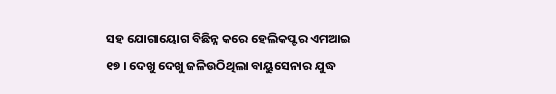ସହ ଯୋଗାୟୋଗ ବିଛିନ୍ନ କରେ ହେଲିକପ୍ଟର ଏମଆଇ ୧୭ । ଦେଖୁ ଦେଖୁ ଜଳିଉଠିଥିଲା ବାୟୁସେନାର ଯୁଦ୍ଧ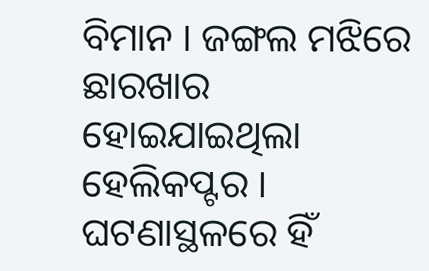ବିମାନ । ଜଙ୍ଗଲ ମଝିରେ ଛାରଖାର ହୋଇଯାଇଥିଲା ହେଲିକପ୍ଟର । ଘଟଣାସ୍ଥଳରେ ହିଁ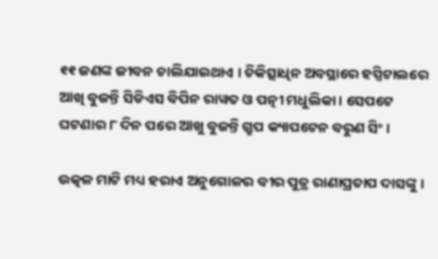୧୧ ଜଣଙ୍କ ଜୀବନ ଚାଲିଯାଇଥାଏ । ଚିକିତ୍ସାଧିନ ଅବସ୍ଥାରେ ହସ୍ପିଟାଲରେ ଆଖି ବୁଜନ୍ତି ସିଡିଏସ ବିପିନ ରାୱତ ଓ ପତ୍ନୀ ମଧୁଲିକା । ସେପଟେ ଘଟଣାର ୮ ଦିନ ପରେ ଆଖୁ ବୁଜନ୍ତି ଗ୍ରୁପ କ୍ୟାପଟେନ ବରୁଣ ସିଂ ।

ଉତ୍କଳ ମାଟି ମଧ୍ୟ ହରାଏ ଅନୁଗୋଳର ବୀର ପୁତ୍ର ରାଣାପ୍ରତାପ ଦାସଙ୍କୁ ।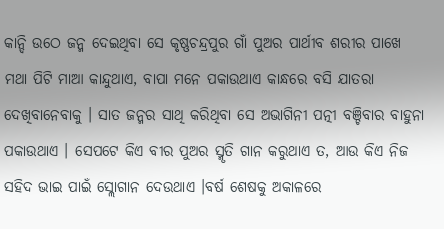କାନ୍ଦି ଉଠେ ଜନ୍ମ ଦେଇଥିବା ସେ କୃଷ୍ଣଚନ୍ଦ୍ରପୁର ଗାଁ ପୁଅର ପାର୍ଥୀବ ଶରୀର ପାଖେ ମଥା ପିଟି ମାଆ କାନ୍ଦୁଥାଏ, ବାପା ମନେ ପକାଉଥାଏ କାନ୍ଧରେ ବସି ଯାତରା ଦେଖିବାନେବାକୁ । ସାତ ଜନ୍ମର ସାଥି କରିଥିବା ସେ ଅଭାଗିନୀ ପତ୍ନୀ ବଞ୍ଚିବାର ବାହୁନା ପକାଉଥାଏ । ସେପଟେ କିଏ ବୀର ପୁଅର ସ୍ମୃତି ଗାନ କରୁଥାଏ ତ, ଆଉ କିଏ ନିଜ ସହିଦ ଭାଇ ପାଇଁ ସ୍ଲୋଗାନ ଦେଉଥାଏ ।ବର୍ଷ ଶେଷକୁ ଅକାଳରେ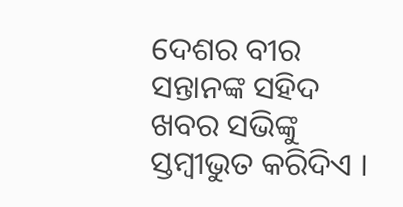ଦେଶର ବୀର ସନ୍ତାନଙ୍କ ସହିଦ ଖବର ସଭିଙ୍କୁ ସ୍ତମ୍ବୀଭୁତ କରିଦିଏ ।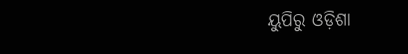ୟୁପିରୁ ଓଡ଼ିଶା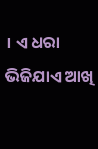। ଏ ଧରା ଭିଜିଯାଏ ଆଖି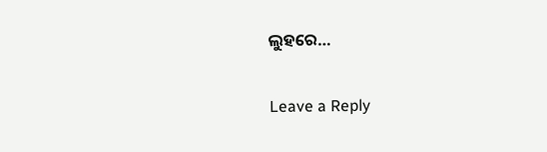ଲୁହରେ…

Leave a Reply